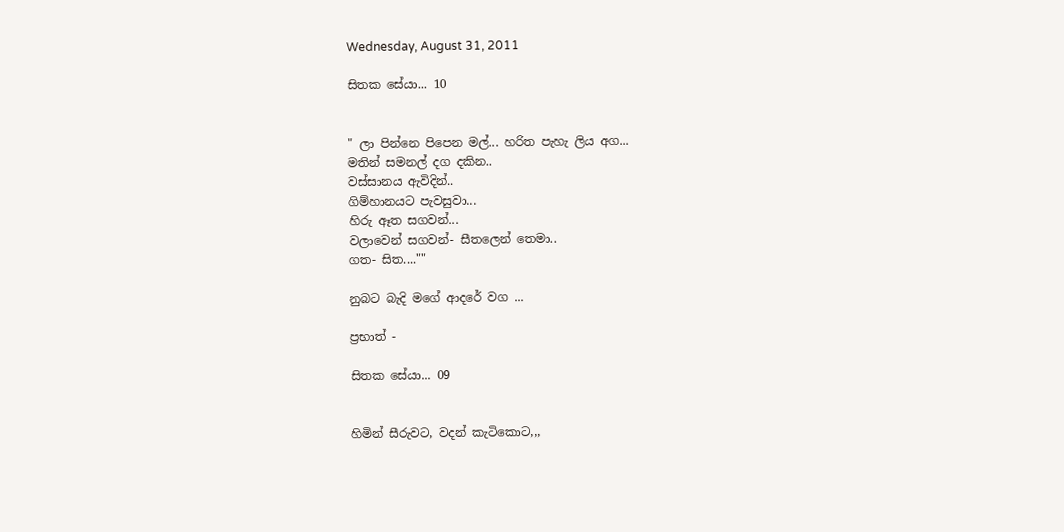Wednesday, August 31, 2011

සිතක සේයා... 10


" ලා පින්නෙ පිපෙන මල්... හරිත පැහැ ලිය අග...
මතින් සමනල් දග දකින..
වස්සානය ඇවිදින්..
ගිම්හානයට පැවසුවා...
හිරු ඈත සගවන්...
වලාවෙන් සගවන්- සීතලෙන් තෙමා..
ගත- සිත....""

නුබට බැදි මගේ ආදරේ වග ...

ප්‍රභාත් -

සිතක සේයා... 09


හිමින් සීරුවට, වදන් කැටිකොට,,,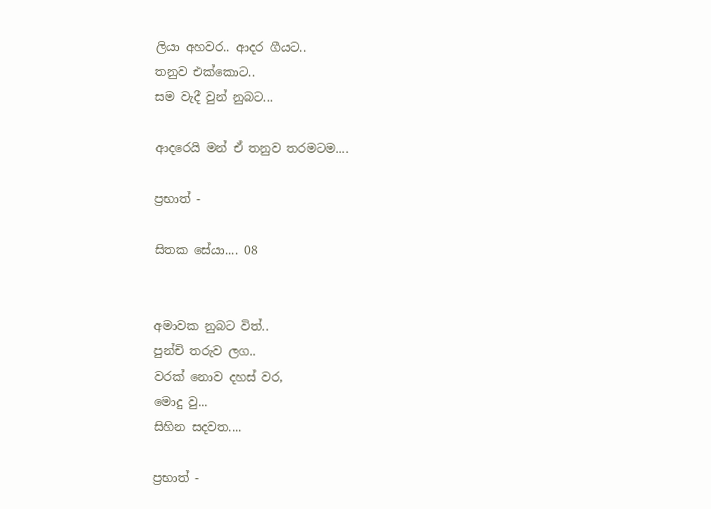ලියා අහවර.. ආදර ගීයට..
තනුව එක්කොට..
සම වැදී වුන් නුබට...

ආදරෙයි මන් ඒ තනුව තරමටම....

ප්‍රභාත් -

සිතක සේයා.... 08


අමාවක නුබට විත්..
පුන්චි තරුව ලග..
වරක් නොව දහස් වර,
මොදු වු...
සිහින සදවත....

ප්‍රභාත් -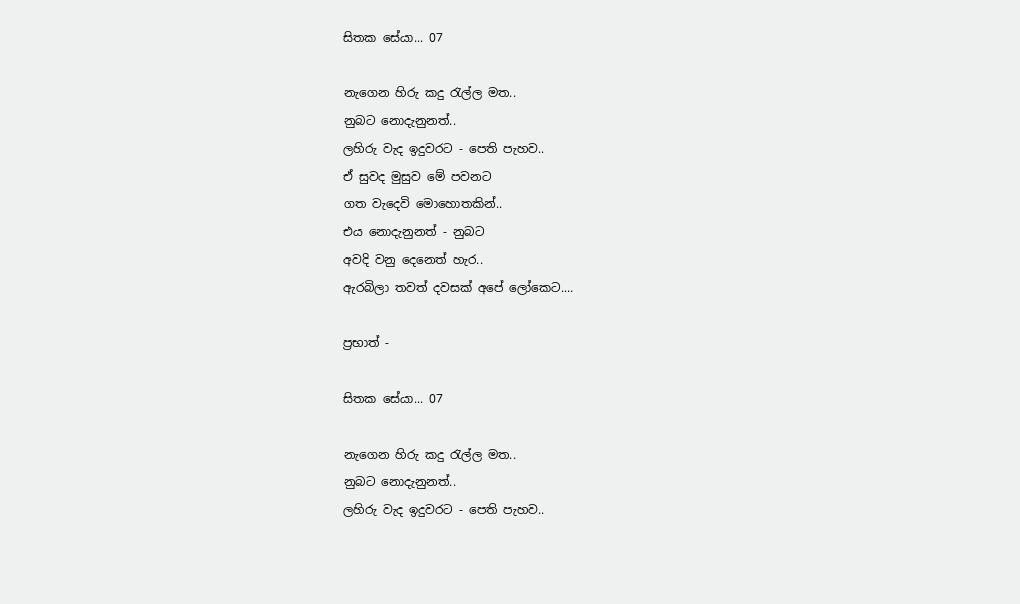සිතක සේයා... 07

නැගෙන හිරු කදු ‍රැල්ල මත..
නුබට නොදැනුනත්..
ලහිරු වැද ඉදුවරට - පෙති පැහව..
ඒ සුවද මුසුව මේ පවනට
ගත වැදෙවි මොහොතකින්..
එය නොදැනුනත් - නුබට
අවදි වනු දෙනෙත් හැර..
ඇරබිලා තවත් දවසක් අපේ ලෝකෙට....

ප්‍රභාත් -

සිතක සේයා... 07

නැගෙන හිරු කදු ‍රැල්ල මත..
නුබට නොදැනුනත්..
ලහිරු වැද ඉදුවරට - පෙති පැහව..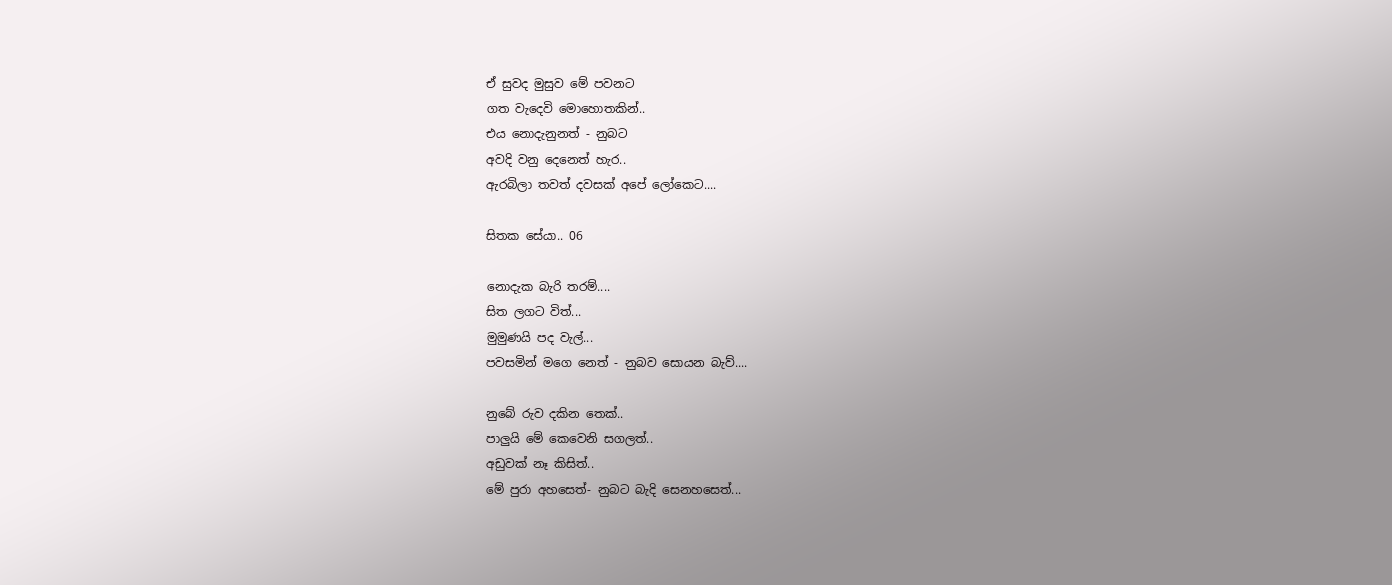ඒ සුවද මුසුව මේ පවනට
ගත වැදෙවි මොහොතකින්..
එය නොදැනුනත් - නුබට
අවදි වනු දෙනෙත් හැර..
ඇරබිලා තවත් දවසක් අපේ ලෝකෙට....

සිතක සේයා.. 06

නොදැක බැරි තරම්....
සිත ලගට විත්...
මුමුණයි පද වැල්...
පවසමින් මගෙ නෙත් - නුබව සොයන බැව්....

නුබේ රුව දකින තෙක්..
පාලුයි මේ කෙවෙනි සගලත්..
අඩුවක් නෑ කිසිත්..
මේ පුරා අහසෙත්- නුබට බැදි සෙනහසෙත්...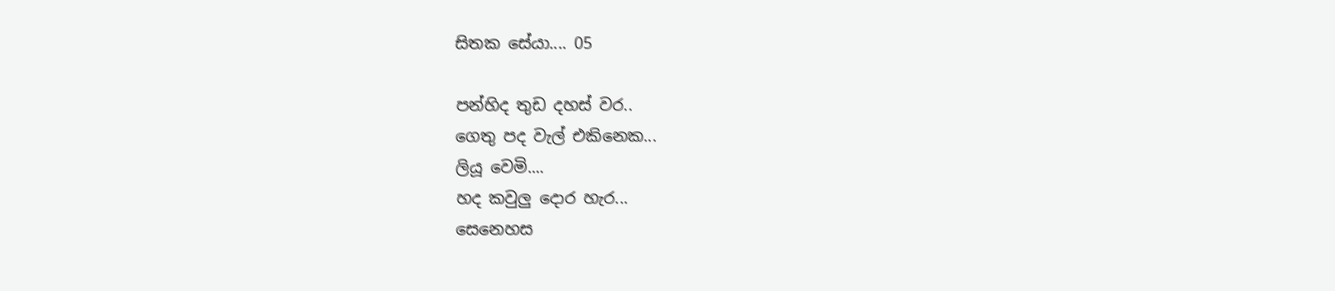සිතක සේයා.... 05

පන්හිද තුඩ දහස් වර..
ගෙතු පද වැල් එකිනෙක...
ලියූ වෙමි....
හද කවුලු දොර හැර...
සෙනෙහස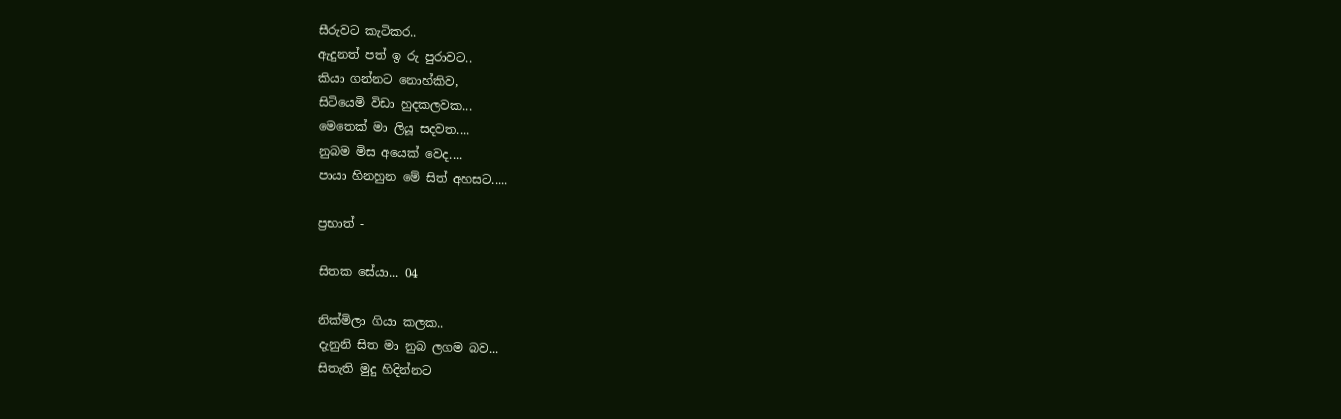සීරුවට කැටිකර..
ඇදුනත් පත් ඉ රු පුරාවට..
කියා ගන්නට නොහ්කිව,
සිටියෙමි විඩා හුදකලවක...
මෙතෙක් මා ලියූ සදවත....
නුබම මිස අයෙක් වෙද....
පායා හිනහුන මේ සිත් අහසට.....

ප්‍රභාත් -

සිතක සේයා... 04

නික්මිලා ගියා කලක..
දැනුනි සිත මා නුබ ලගම බව...
සිතැති මුදු හිදින්නට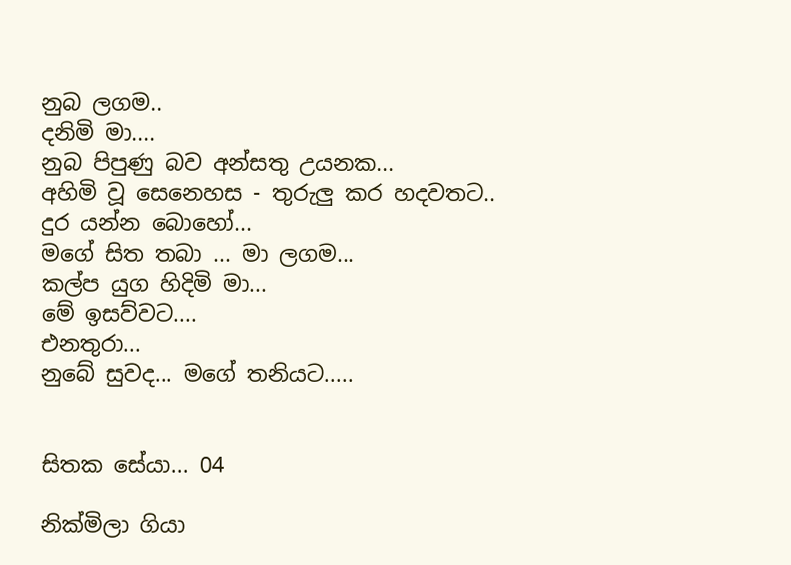නුබ ලගම..
දනිමි මා....
නුබ පිපුණු බව අන්සතු උයනක...
අහිමි වූ සෙනෙහස - තුරුලු කර හදවතට..
දුර යන්න බොහෝ...
මගේ සිත තබා ... මා ලගම...
කල්ප යුග හිදිමි මා...
මේ ඉසව්වට....
එනතුරා...
නුබේ සුවද... මගේ තනියට.....


සිතක සේයා... 04

නික්මිලා ගියා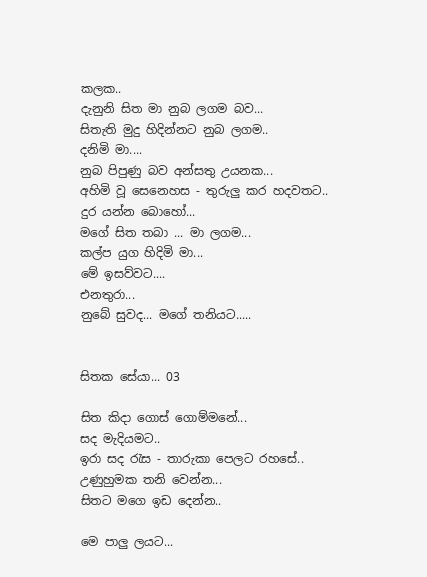කලක..
දැනුනි සිත මා නුබ ලගම බව...
සිතැති මුදු හිදින්නට නුබ ලගම..
දනිමි මා....
නුබ පිපුණු බව අන්සතු උයනක...
අහිමි වූ සෙනෙහස - තුරුලු කර හදවතට..
දුර යන්න බොහෝ...
මගේ සිත තබා ... මා ලගම...
කල්ප යුග හිදිමි මා...
මේ ඉසව්වට....
එනතුරා...
නුබේ සුවද... මගේ තනියට.....


සිතක සේයා... 03

සිත කිදා ගොස් ගොම්මනේ...
සද මැදියමට..
ඉරා සද ‍රැස - තාරුකා පෙලට රහසේ..
උණුහුමක තනි වෙන්න...
සිතට මගෙ ඉඩ දෙන්න..

මෙ පාලු ලයට...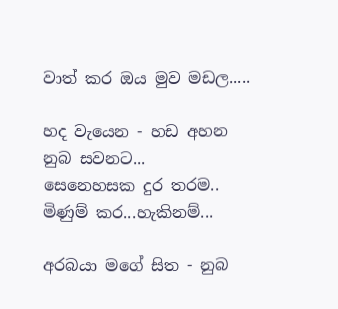වාත් කර ඔය මුව මඩල.....

හද වැයෙන - හඩ අහන
නුබ සවනට...
සෙනෙහසක දුර තරම..
මිණුම් කර...හැකිනම්...

අරබයා මගේ සිත - නුබ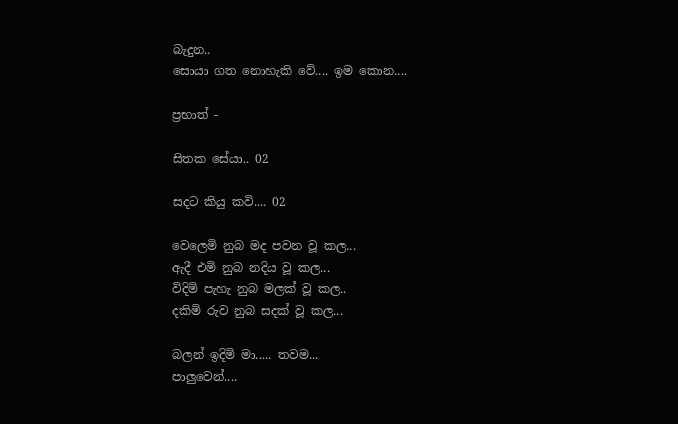බැදුන..
සොයා ගත නොහැකි වේ.... ඉම කොන....

ප්‍රභාත් -

සිතක සේයා.. 02

සදට කියු කවි.... 02

වෙලෙමි නුබ මද පවන වූ කල...
ඇදී එමි නුබ නදිය වූ කල...
විදිමි පැහැ නුබ මලක් වූ කල..
දකිමි රුව නුබ සදක් වූ කල...

බලන් ඉදිමි මා..... තවම...
පාලුවෙන්....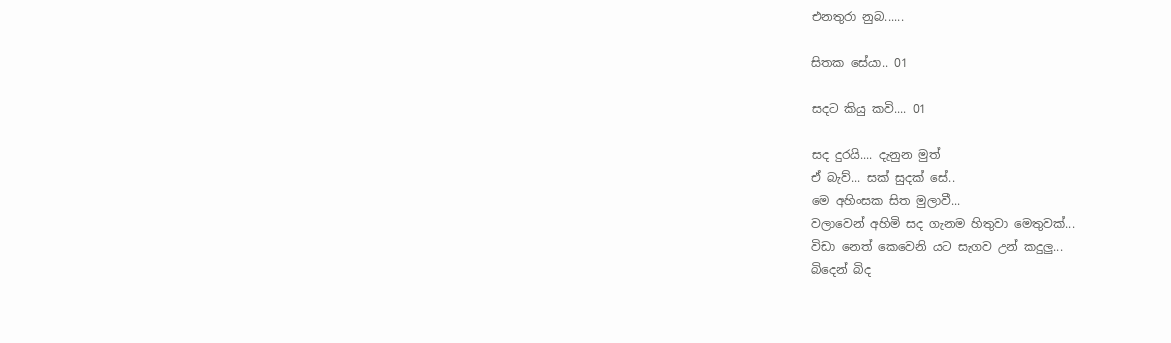එනතුරා නුබ......

සිතක සේයා.. 01

සදට කියු කවි.... 01

සද දුරයි.... දැනුන මුත්
ඒ බැව්... සක් සුදක් සේ..
මෙ අහිංසක සිත මුලාවී...
වලාවෙන් අහිමි සද ගැනම හිතුවා මෙතුවක්...
විඩා නෙත් කෙවෙනි යට සැගව උන් කදුලු...
බිදෙන් බිද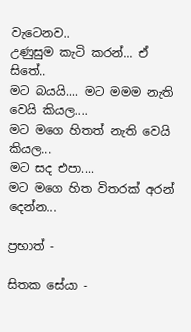වැටෙනව..
උණුසුම කැටි කරන්... ඒ සිතේ..
මට බයයි.... මට මමම නැති වෙයි කියල....
මට මගෙ හිතත් නැති වෙයි කියල...
මට සද එපා....
මට මගෙ හිත විතරක් අරන් දෙන්න...

ප්‍රභාත් -

සිතක සේයා -